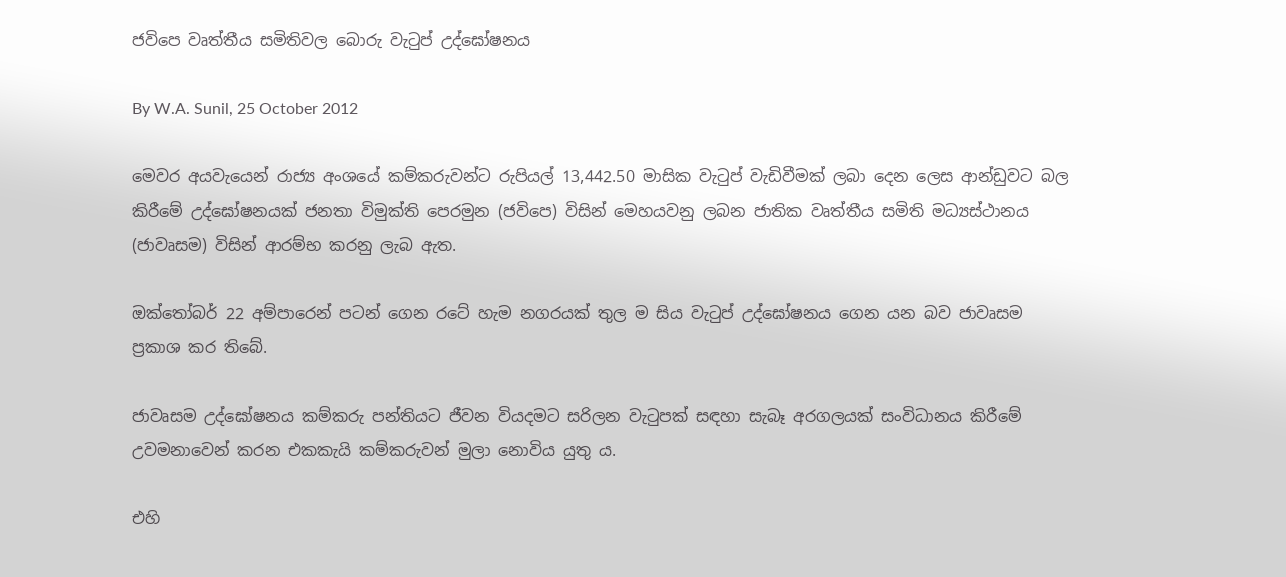ජවිපෙ වෘත්තීය සමිතිවල බොරු වැටුප් උද්ඝෝෂනය

By W.A. Sunil, 25 October 2012

මෙවර අයවැයෙන් රාජ්‍ය අංශයේ කම්කරුවන්ට රුපියල් 13,442.50 මාසික වැටුප් වැඩිවීමක් ලබා දෙන ලෙස ආන්ඩුවට බල කිරීමේ උද්ඝෝෂනයක් ජනතා විමුක්ති පෙරමුන (ජවිපෙ) විසින් මෙහයවනු ලබන ජාතික වෘත්තීය සමිති මධ්‍යස්ථානය (ජාවෘසම) විසින් ආරම්භ කරනු ලැබ ඇත.

ඔක්තෝබර් 22 අම්පාරෙන් පටන් ගෙන රටේ හැම නගරයක් තුල ම සිය වැටුප් උද්ඝෝෂනය ගෙන යන බව ජාවෘසම ප්‍රකාශ කර තිබේ.

ජාවෘසම උද්ඝෝෂනය කම්කරු පන්තියට ජීවන වියදමට සරිලන වැටුපක් සඳහා සැබෑ අරගලයක් සංවිධානය කිරීමේ උවමනාවෙන් කරන එකකැයි කම්කරුවන් මුලා නොවිය යුතු ය.

එහි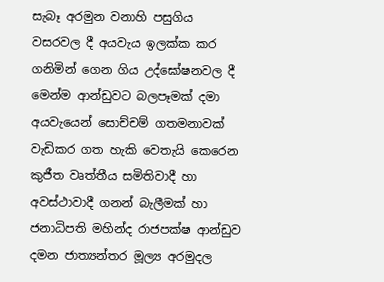සැබෑ අරමුන වනාහි පසුගිය වසරවල දී අයවැය ඉලක්ක කර ගනිමින් ගෙන ගිය උද්ඝෝෂනවල දී මෙන්ම ආන්ඩුවට බලපෑමක් දමා අයවැයෙන් සොච්චම් ගතමනාවක් වැඩිකර ගත හැකි වෙතැයි කෙරෙන කුජීත වෘත්තීය සමිතිවාදී හා අවස්ථාවාදී ගනන් බැලීමක් හා ජනාධිපති මහින්ද රාජපක්ෂ ආන්ඩුව දමන ජාත්‍යන්තර මූල්‍ය අරමුදල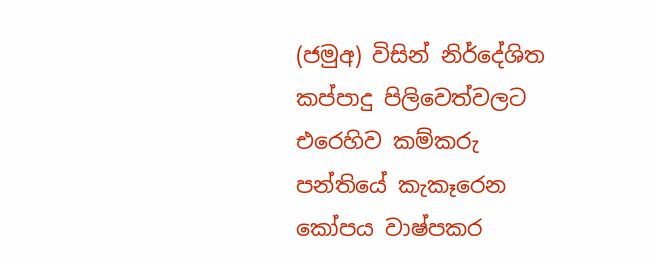(ජමුඅ) විසින් නිර්දේශිත කප්පාදු පිලිවෙත්වලට එරෙහිව කම්කරු පන්තියේ කැකෑරෙන කෝපය වාෂ්පකර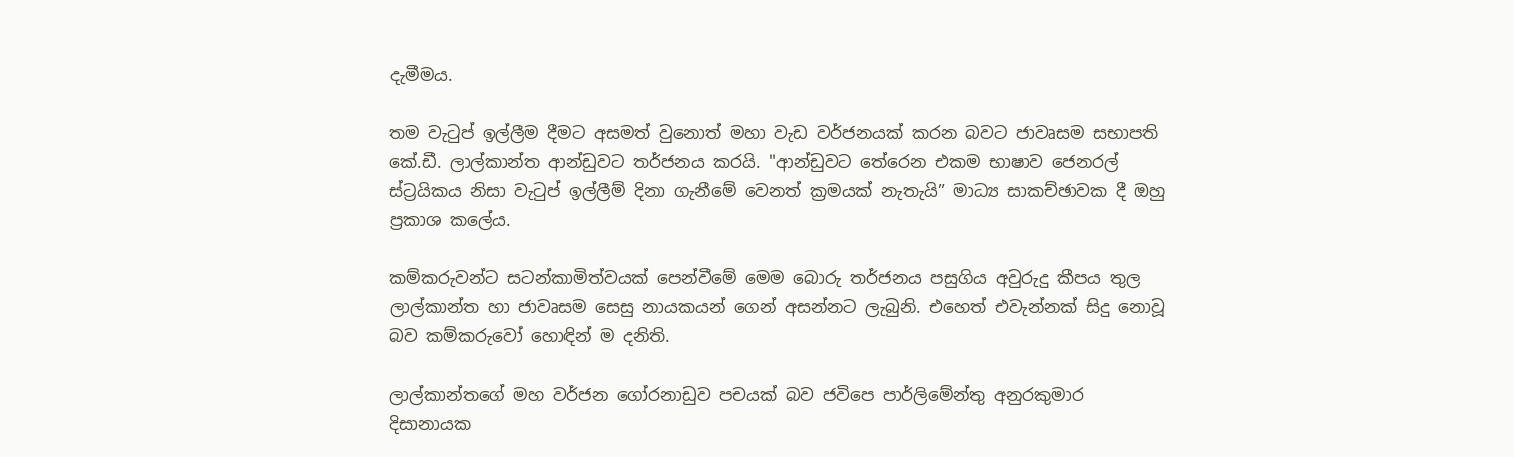දැමීමය.

තම වැටුප් ඉල්ලීම දීමට අසමත් වුනොත් මහා වැඩ වර්ජනයක් කරන බවට ජාවෘසම සභාපති කේ.ඩී. ලාල්කාන්ත ආන්ඩුවට තර්ජනය කරයි. "ආන්ඩුවට තේරෙන එකම භාෂාව ජෙනරල් ස්ට්‍රයිකය නිසා වැටුප් ඉල්ලීම් දිනා ගැනීමේ වෙනත් ක්‍රමයක් නැතැයි” මාධ්‍ය සාකච්ඡාවක දී ඔහු ප්‍රකාශ කලේය.

කම්කරුවන්ට සටන්කාමිත්වයක් පෙන්වීමේ මෙම බොරු තර්ජනය පසුගිය අවුරුදු කීපය තුල ලාල්කාන්ත හා ජාවෘසම සෙසු නායකයන් ගෙන් අසන්නට ලැබුනි. එහෙත් එවැන්නක් සිදු නොවූ බව කම්කරුවෝ හොඳින් ම දනිති.

ලාල්කාන්තගේ මහ වර්ජන ගෝරනාඩුව පචයක් බව ජවිපෙ පාර්ලිමේන්තු අනුරකුමාර දිසානායක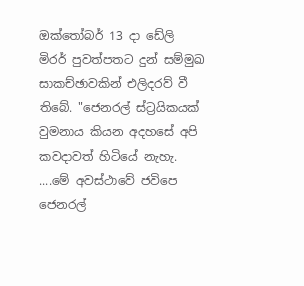ඔක්තෝබර් 13 දා ඩේලි මිරර් පුවත්පතට දුන් සම්මුඛ සාකච්ඡාවකින් එලිදරව් වී තිබේ. "ජෙනරල් ස්ට්‍රයිකයක් වුමනාය කියන අදහසේ අපි කවදාවත් හිටියේ නැහැ. ....මේ අවස්ථාවේ ජවිපෙ ජෙනරල්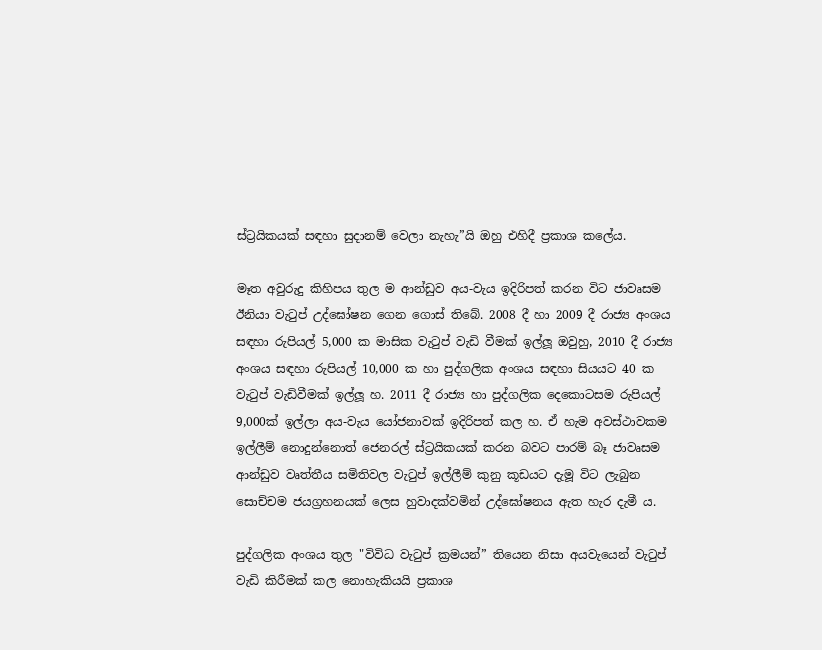ස්ට්‍රයිකයක් සඳහා සුදානම් වෙලා නැහැ”යි ඔහු එහිදී ප්‍රකාශ කලේය.

මෑත අවුරුදු කිහිපය තුල ම ආන්ඩුව අය-වැය ඉදිරිපත් කරන විට ජාවෘසම ඊනියා වැටුප් උද්ඝෝෂන ගෙන ගොස් තිබේ. 2008 දී හා 2009 දී රාජ්‍ය අංශය සඳහා රුපියල් 5,000 ක මාසික වැටුප් වැඩි වීමක් ඉල්ලූ ඔවුහු, 2010 දී රාජ්‍ය අංශය සඳහා රුපියල් 10,000 ක හා පුද්ගලික අංශය සඳහා සියයට 40 ක වැටුප් වැඩිවීමක් ඉල්ලූ හ. 2011 දී රාජ්‍ය හා පුද්ගලික දෙකොටසම රුපියල් 9,000ක් ඉල්ලා අය-වැය යෝජනාවක් ඉදිරිපත් කල හ. ඒ හැම අවස්ථාවකම ඉල්ලීම් නොදුන්නොත් ජෙනරල් ස්ට්‍රයිකයක් කරන බවට පාරම් බෑ ජාවෘසම ආන්ඩුව වෘත්තීය සමිතිවල වැටුප් ඉල්ලීම් කුනු කූඩයට දැමූ විට ලැබුන සොච්චම ජයග්‍රහනයක් ලෙස හුවාදක්වමින් උද්ඝෝෂනය ඇත හැර දැමී ය.

පුද්ගලික අංශය තුල "විවිධ වැටුප් ක්‍රමයන්” තියෙන නිසා අයවැයෙන් වැටුප් වැඩි කිරීමක් කල නොහැකියයි ප්‍රකාශ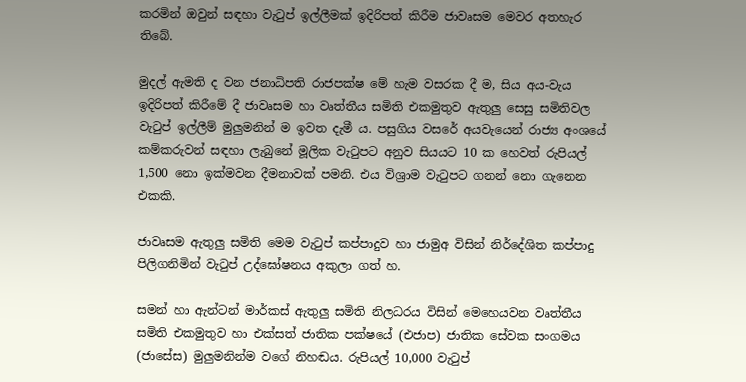කරමින් ඔවුන් සඳහා වැටුප් ඉල්ලීමක් ඉදිරිපත් කිරීම ජාවෘසම මෙවර අතහැර තිබේ.

මුදල් ඇමති ද වන ජනාධිපති රාජපක්ෂ මේ හැම වසරක දී ම, සිය අය-වැය ඉදිරිපත් කිරීමේ දී ජාවෘසම හා වෘත්තීය සමිති එකමුතුව ඇතුලු සෙසු සමිතිවල වැටුප් ඉල්ලීම් මුලුමනින් ම ඉවත දැමී ය. පසුගිය වසරේ අයවැයෙන් රාජ්‍ය අංශයේ කම්කරුවන් සඳහා ලැබුනේ මූලික වැටුපට අනුව සියයට 10 ක හෙවත් රුපියල් 1,500 නො ඉක්මවන දීමනාවක් පමනි. එය විශ්‍රාම වැටුපට ගනන් නො ගැනෙන එකකි.

ජාවෘසම ඇතුලු සමිති මෙම වැටුප් කප්පාදුව හා ජාමුඅ විසින් නිර්දේශිත කප්පාදු පිලිගනිමින් වැටුප් උද්ඝෝෂනය අකුලා ගත් හ.

සමන් හා ඇන්ටන් මාර්කස් ඇතුලු සමිති නිලධරය විසින් මෙහෙයවන වෘත්තීය සමිති එකමුතුව හා එක්සත් ජාතික පක්ෂයේ (එජාප) ජාතික සේවක සංගමය (ජාසේස) මුලුමනින්ම වගේ නිහඬය. රුපියල් 10,000 වැටුප්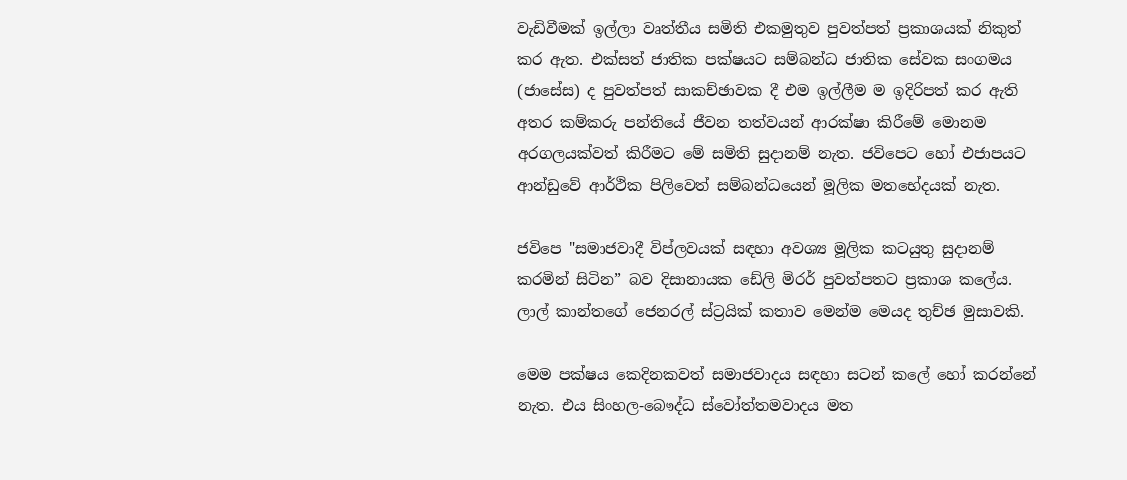වැඩිවීමක් ඉල්ලා වෘත්තීය සමිති එකමුතුව පුවත්පත් ප්‍රකාශයක් නිකුත් කර ඇත. එක්සත් ජාතික පක්ෂයට සම්බන්ධ ජාතික සේවක සංගමය (ජාසේස) ද පුවත්පත් සාකච්ඡාවක දී එම ඉල්ලීම ම ඉදිරිපත් කර ඇති අතර කම්කරු පන්තියේ ජීවන තත්වයන් ආරක්ෂා කිරීමේ මොනම අරගලයක්වත් කිරීමට මේ සමිති සුදානම් නැත. ජවිපෙට හෝ එජාපයට ආන්ඩුවේ ආර්ථික පිලිවෙත් සම්බන්ධයෙන් මූලික මතභේදයක් නැත.

ජවිපෙ "සමාජවාදී විප්ලවයක් සඳහා අවශ්‍ය මූලික කටයුතු සුදානම් කරමින් සිටින” බව දිසානායක ඩේලි මිරර් පුවත්පතට ප්‍රකාශ කලේය. ලාල් කාන්තගේ ජෙනරල් ස්ට්‍රයික් කතාව මෙන්ම මෙයද තුච්ඡ මුසාවකි.

මෙම පක්ෂය කෙදිනකවත් සමාජවාදය සඳහා සටන් කලේ හෝ කරන්නේ නැත. එය සිංහල-බෞද්ධ ස්වෝත්තමවාදය මත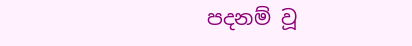පදනම් වූ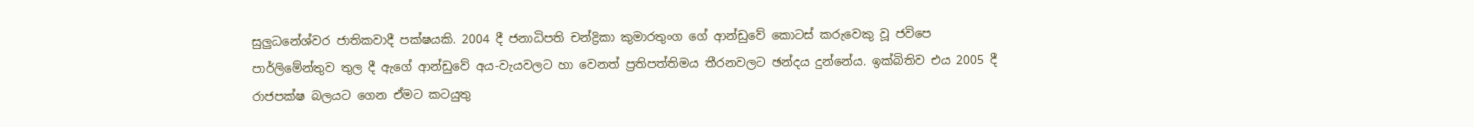සුලුධනේශ්වර ජාතිකවාදී පක්ෂයකි. 2004 දී ජනාධිපති චන්ද්‍රිකා කුමාරතුංග ගේ ආන්ඩුවේ කොටස් කරුවෙකු වූ ජවිපෙ පාර්ලිමේන්තුව තුල දී ඇගේ ආන්ඩුවේ අය-වැයවලට හා වෙනත් ප්‍රතිපත්තිමය තීරනවලට ඡන්දය දුන්නේය. ඉක්බිතිව එය 2005 දී රාජපක්ෂ බලයට ගෙන ඒමට කටයුතු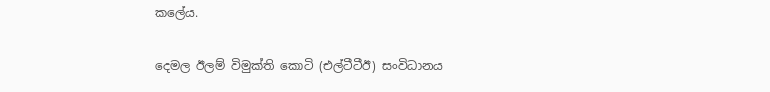කලේය.

දෙමල ඊලම් විමුක්ති කොටි (එල්ටීටීඊ) සංවිධානය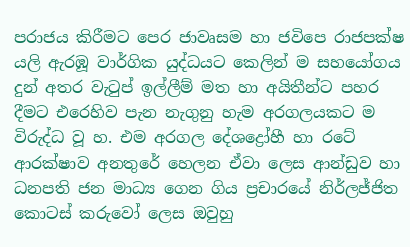පරාජය කිරීමට පෙර ජාවෘසම හා ජවිපෙ රාජපක්ෂ යලි ඇරඹූ වාර්ගික යුද්ධයට කෙලින් ම සහයෝගය දුන් අතර වැටුප් ඉල්ලීම් මත හා අයිතීන්ට පහර දීමට එරෙහිව පැන නැගුනු හැම අරගලයකට ම විරුද්ධ වූ හ. එම අරගල දේශද්‍රෝහී හා රටේ ආරක්ෂාව අනතුරේ හෙලන ඒවා ලෙස ආන්ඩුව හා ධනපති ජන මාධ්‍ය ගෙන ගිය ප්‍රචාරයේ නිර්ලජ්ජිත කොටස් කරුවෝ ලෙස ඔවුහු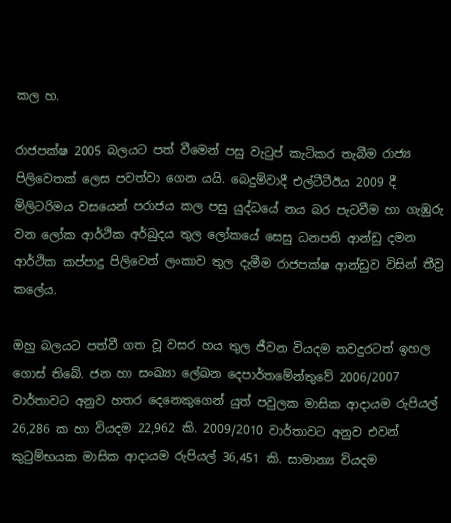කල හ.

රාජපක්ෂ 2005 බලයට පත් වීමෙන් පසු වැටුප් කැටිකර තැබීම රාජ්‍ය පිලිවෙතක් ලෙස පවත්වා ගෙන යයි. බෙදුම්වාදී එල්ටීටීඊය 2009 දී මිලිටරිමය වසයෙන් පරාජය කල පසු යුද්ධයේ නය බර පැටවීම හා ගැඹුරු වන ලෝක ආර්ථික අර්බුදය තුල ලෝකයේ සෙසු ධනපති ආන්ඩු දමන ආර්ථික කප්පාදු පිලිවෙත් ලංකාව තුල දැමීම රාජපක්ෂ ආන්ඩුව විසින් තීව්‍ර කලේය.

ඔහු බලයට පත්වී ගත වූ වසර හය තුල ජීවන වියදම තවදුරටත් ඉහල ගොස් තිබේ. ජන හා සංඛ්‍යා ලේඛන දෙපාර්තමේන්තුවේ 2006/2007 වාර්තාවට අනුව හතර දෙනෙකුගෙන් යුත් පවුලක මාසික ආදායම රුපියල් 26,286 ක හා වියදම 22,962 කි. 2009/2010 වාර්තාවට අනුව එවන් කුටුම්භයක මාසික ආදායම රුපියල් 36,451 කි. සාමාන්‍ය වියදම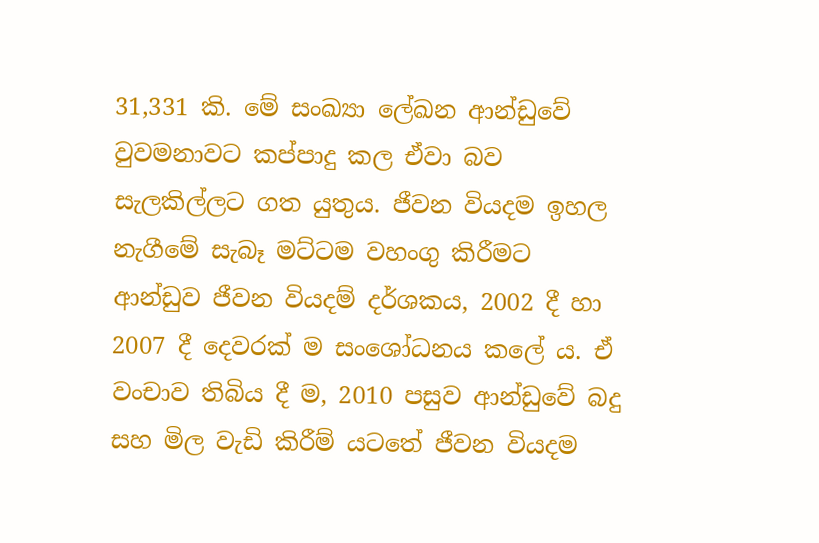31,331 කි. මේ සංඛ්‍යා ලේඛන ආන්ඩුවේ වුවමනාවට කප්පාදු කල ඒවා බව සැලකිල්ලට ගත යුතුය. ජීවන වියදම ඉහල නැගීමේ සැබෑ මට්ටම වහංගු කිරීමට ආන්ඩුව ජීවන වියදම් දර්ශකය, 2002 දී හා 2007 දී දෙවරක් ම සංශෝධනය කලේ ය. ඒ වංචාව තිබිය දී ම, 2010 පසුව ආන්ඩුවේ බදු සහ මිල වැඩි කිරීම් යටතේ ජීවන වියදම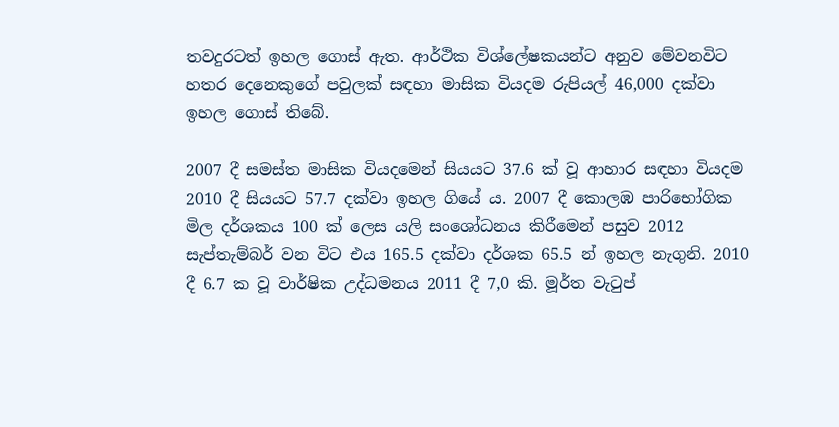තවදුරටත් ඉහල ගොස් ඇත. ආර්ථික විශ්ලේෂකයන්ට අනුව මේවනවිට හතර දෙනෙකුගේ පවුලක් සඳහා මාසික වියදම රුපියල් 46,000 දක්වා ඉහල ගොස් තිබේ.

2007 දී සමස්ත මාසික වියදමෙන් සියයට 37.6 ක් වූ ආහාර සඳහා වියදම 2010 දී සියයට 57.7 දක්වා ඉහල ගියේ ය. 2007 දී කොලඹ පාරිභෝගික මිල දර්ශකය 100 ක් ලෙස යලි සංශෝධනය කිරීමෙන් පසුව 2012 සැප්තැම්බර් වන විට එය 165.5 දක්වා දර්ශක 65.5 න් ඉහල නැගුනි. 2010 දී 6.7 ක වූ වාර්ෂික උද්ධමනය 2011 දී 7,0 කි. මූර්ත වැටුප්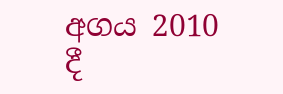අගය 2010 දී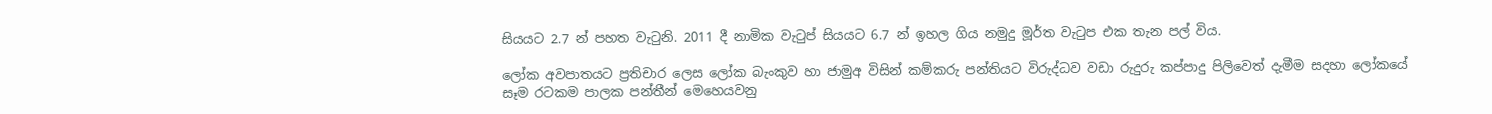සියයට 2.7 න් පහත වැටුනි. 2011 දී නාමික වැටුප් සියයට 6.7 න් ඉහල ගිය නමුදු මූර්ත වැටුප එක තැන පල් විය.

ලෝක අවපාතයට ප්‍රතිචාර ලෙස ලෝක බැංකුව හා ජාමුඅ විසින් කම්කරු පන්තියට විරුද්ධව වඩා රුදුරු කප්පාදු පිලිවෙත් දැමීම සදහා ලෝකයේ සෑම රටකම පාලක පන්තීන් මෙහෙයවනු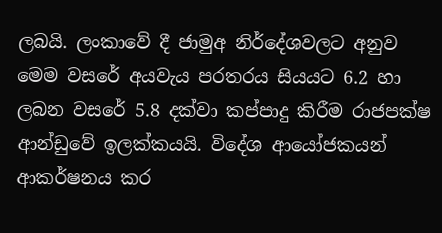ලබයි. ලංකාවේ දී ජාමුඅ නිර්දේශවලට අනුව මෙම වසරේ අයවැය පරතරය සියයට 6.2 හා ලබන වසරේ 5.8 දක්වා කප්පාදු කිරීම රාජපක්ෂ ආන්ඩුවේ ඉලක්කයයි. විදේශ ආයෝජකයන් ආකර්ෂනය කර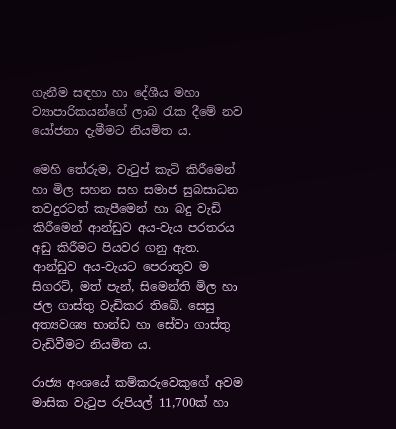ගැනීම සඳහා හා දේශීය මහා ව්‍යාපාරිකයන්ගේ ලාබ රැක දීමේ නව යෝජනා දැමීමට නියමිත ය.

මෙහි තේරුම, වැටුප් කැටි කිරීමෙන් හා මිල සහන සහ සමාජ සුබසාධන තවදුරටත් කැපීමෙන් හා බදු වැඩි කිරීමෙන් ආන්ඩුව අය-වැය පරතරය අඩු කිරීමට පියවර ගනු ඇත. ආන්ඩුව අය-වැයට පෙරාතුව ම සිගරට්, මත් පැන්, සිමෙන්ති මිල හා ජල ගාස්තු වැඩිකර තිබේ. සෙසු අත්‍යවශ්‍ය භාන්ඩ හා සේවා ගාස්තු වැඩිවීමට නියමිත ය.

රාජ්‍ය අංශයේ කම්කරුවෙකුගේ අවම මාසික වැටුප රුපියල් 11,700ක් හා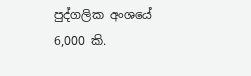පුද්ගලික අංශයේ 6,000 කි.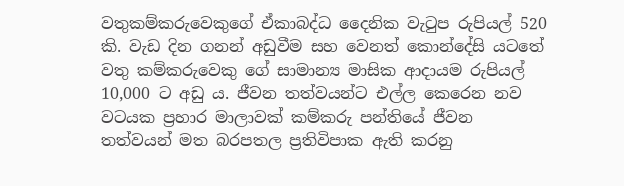වතුකම්කරුවෙකුගේ ඒකාබද්ධ දෛනික වැටුප රුපියල් 520 කි. වැඩ දින ගනන් අඩුවීම සහ වෙනත් කොන්දේසි යටතේ වතු කම්කරුවෙකු ගේ සාමාන්‍ය මාසික ආදායම රුපියල් 10,000 ට අඩු ය. ජීවන තත්වයන්ට එල්ල කෙරෙන නව වටයක ප්‍රහාර මාලාවක් කම්කරු පන්තියේ ජීවන තත්වයන් මත බරපතල ප්‍රතිවිපාක ඇති කරනු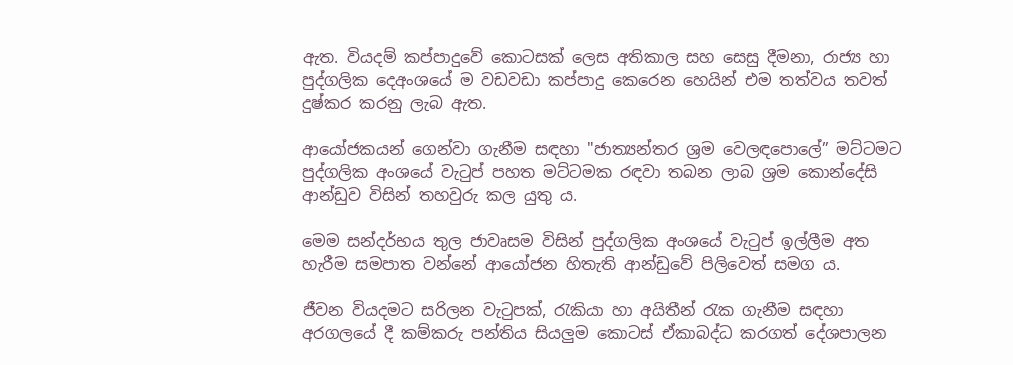ඇත. වියදම් කප්පාදුවේ කොටසක් ලෙස අතිකාල සහ සෙසු දීමනා, රාජ්‍ය හා පුද්ගලික දෙඅංශයේ ම වඩවඩා කප්පාදු කෙරෙන හෙයින් එම තත්වය තවත් දුෂ්කර කරනු ලැබ ඇත.

ආයෝජකයන් ගෙන්වා ගැනීම සඳහා "ජාත්‍යන්තර ශ්‍රම වෙලඳපොලේ” මට්ටමට පුද්ගලික අංශයේ වැටුප් පහත මට්ටමක රඳවා තබන ලාබ ශ්‍රම කොන්දේසි ආන්ඩුව විසින් තහවුරු කල යුතු ය.

මෙම සන්දර්භය තුල ජාවෘසම විසින් පුද්ගලික අංශයේ වැටුප් ඉල්ලීම අත හැරීම සමපාත වන්නේ ආයෝජන හිතැති ආන්ඩුවේ පිලිවෙත් සමග ය.

ජීවන වියදමට සරිලන වැටුපක්, රැකියා හා අයිතීන් රැක ගැනීම සඳහා අරගලයේ දී කම්කරු පන්තිය සියලුම කොටස් ඒකාබද්ධ කරගත් දේශපාලන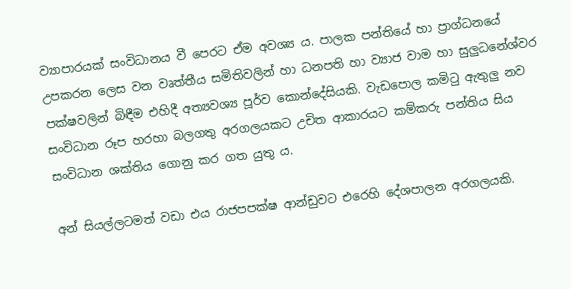ව්‍යාපාරයක් සංවිධානය වී පෙරට ඒම අවශ්‍ය ය. පාලක පන්තියේ හා ප්‍රාග්ධනයේ උපකරන ලෙස වන වෘත්තීය සමිතිවලින් හා ධනපති හා ව්‍යාජ වාම හා සුලුධනේශ්වර පක්ෂවලින් බිඳීම එහිදී අත්‍යවශ්‍ය පූර්ව කොන්දේසියකි. වැඩපොල කමිටු ඇතුලු නව සංවිධාන රූප හරහා බලගතු අරගලයකට උචිත ආකාරයට කම්කරු පන්තිය සිය සංවිධාන ශක්තිය ගොනු කර ගත යුතු ය.

අන් සියල්ලටමත් වඩා එය රාජපපක්ෂ ආන්ඩුවට එරෙහි දේශපාලන අරගලයකි.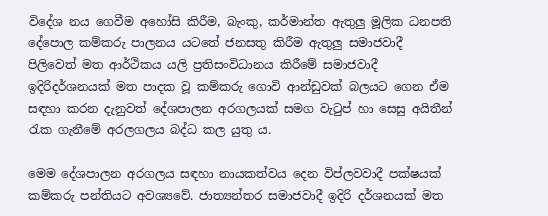විදේශ නය ගෙවීම අහෝසි කිරීම, බැංකු, කර්මාන්ත ඇතුලු මූලික ධනපති දේපොල කම්කරු පාලනය යටතේ ජනසතු කිරීම ඇතුලු සමාජවාදී පිලිවෙත් මත ආර්ථිකය යලි ප්‍රතිසංවිධානය කිරීමේ සමාජවාදී ඉදිරිදර්ශනයක් මත පාදක වූ කම්කරු ගොවි ආන්ඩුවක් බලයට ගෙන ඒම සඳහා කරන දැනුවත් දේශපාලන අරගලයක් සමග වැටුප් හා සෙසු අයිතීන් රැක ගැනීමේ අරලගලය බද්ධ කල යුතු ය.

මෙම දේශපාලන අරගලය සඳහා නායකත්වය දෙන විප්ලවවාදී පක්ෂයක් කම්කරු පන්තියට අවශ්‍යවේ. ජාත්‍යන්තර සමාජවාදී ඉදිරි දර්ශනයක් මත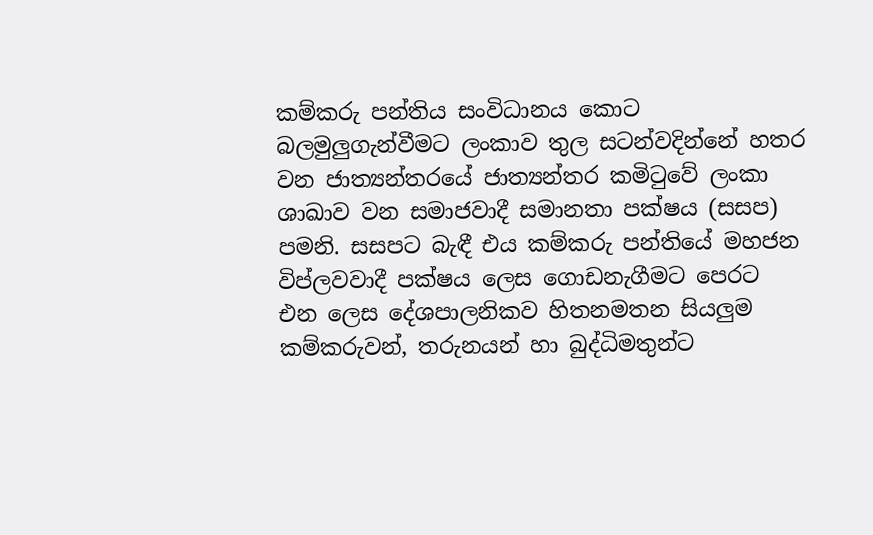කම්කරු පන්තිය සංවිධානය කොට බලමුලුගැන්වීමට ලංකාව තුල සටන්වදින්නේ හතර වන ජාත්‍යන්තරයේ ජාත්‍යන්තර කමිටුවේ ලංකා ශාඛාව වන සමාජවාදී සමානතා පක්ෂය (සසප) පමනි. සසපට බැඳී එය කම්කරු පන්තියේ මහජන විප්ලවවාදී පක්ෂය ලෙස ගොඩනැගීමට පෙරට එන ලෙස දේශපාලනිකව හිතනමතන සියලුම කම්කරුවන්, තරුනයන් හා බුද්ධිමතුන්ට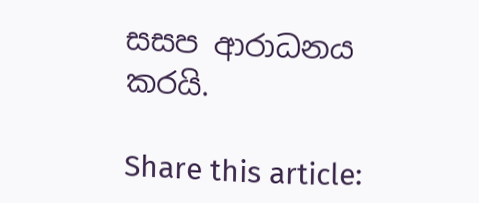සසප ආරාධනය කරයි.

Share this article: